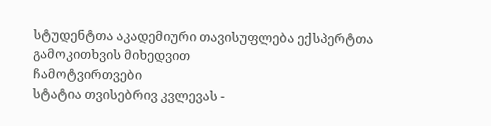სტუდენტთა აკადემიური თავისუფლება ექსპერტთა გამოკითხვის მიხედვით
ჩამოტვირთვები
სტატია თვისებრივ კვლევას -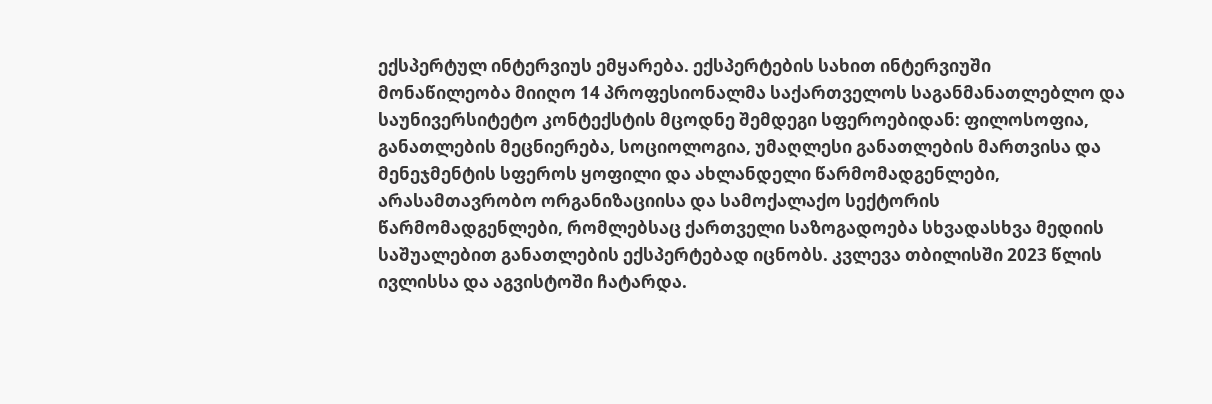ექსპერტულ ინტერვიუს ემყარება. ექსპერტების სახით ინტერვიუში მონაწილეობა მიიღო 14 პროფესიონალმა საქართველოს საგანმანათლებლო და საუნივერსიტეტო კონტექსტის მცოდნე შემდეგი სფეროებიდან: ფილოსოფია, განათლების მეცნიერება, სოციოლოგია, უმაღლესი განათლების მართვისა და მენეჯმენტის სფეროს ყოფილი და ახლანდელი წარმომადგენლები, არასამთავრობო ორგანიზაციისა და სამოქალაქო სექტორის წარმომადგენლები, რომლებსაც ქართველი საზოგადოება სხვადასხვა მედიის საშუალებით განათლების ექსპერტებად იცნობს. კვლევა თბილისში 2023 წლის ივლისსა და აგვისტოში ჩატარდა.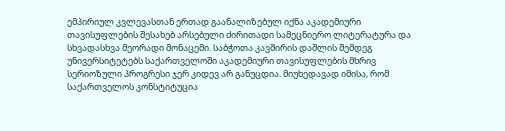ემპირიულ კვლევასთან ერთად გაანალიზებულ იქნა აკადემიური თავისუფლების შესახებ არსებული ძირითადი სამეცნიერო ლიტერატურა და სხვადასხვა მეორადი მონაცემი. საბჭოთა კავშირის დაშლის შემდეგ უნივერსიტეტებს საქართველოში აკადემიური თავისუფლების მხრივ სერიოზული პროგრესი ჯერ კიდევ არ განუცდია. მიუხედავად იმისა, რომ საქართველოს კონსტიტუცია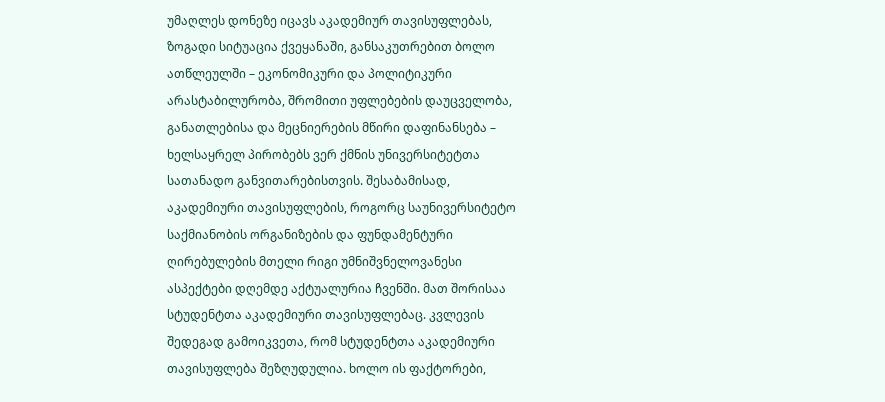უმაღლეს დონეზე იცავს აკადემიურ თავისუფლებას, ზოგადი სიტუაცია ქვეყანაში, განსაკუთრებით ბოლო ათწლეულში – ეკონომიკური და პოლიტიკური არასტაბილურობა, შრომითი უფლებების დაუცველობა, განათლებისა და მეცნიერების მწირი დაფინანსება – ხელსაყრელ პირობებს ვერ ქმნის უნივერსიტეტთა სათანადო განვითარებისთვის. შესაბამისად, აკადემიური თავისუფლების, როგორც საუნივერსიტეტო საქმიანობის ორგანიზების და ფუნდამენტური ღირებულების მთელი რიგი უმნიშვნელოვანესი ასპექტები დღემდე აქტუალურია ჩვენში. მათ შორისაა სტუდენტთა აკადემიური თავისუფლებაც. კვლევის შედეგად გამოიკვეთა, რომ სტუდენტთა აკადემიური თავისუფლება შეზღუდულია. ხოლო ის ფაქტორები,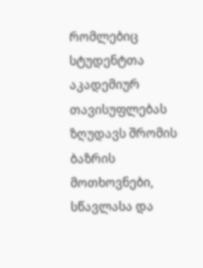რომლებიც სტუდენტთა აკადემიურ თავისუფლებას ზღუდავს შრომის ბაზრის მოთხოვნები, სწავლასა და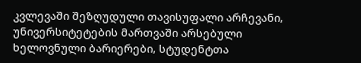კვლევაში შეზღუდული თავისუფალი არჩევანი, უნივერსიტეტების მართვაში არსებული ხელოვნული ბარიერები, სტუდენტთა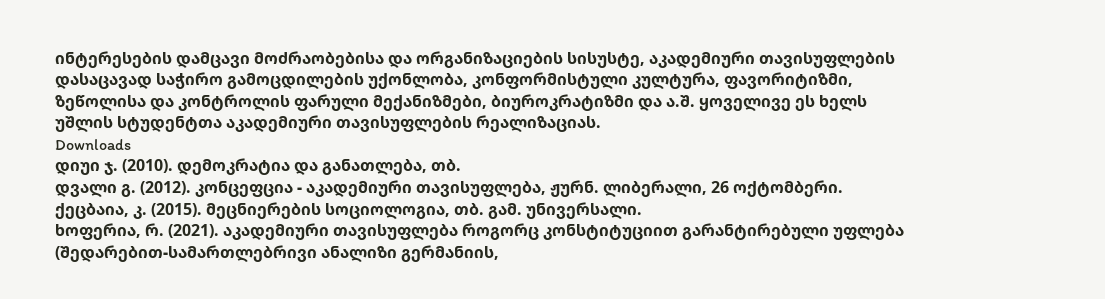ინტერესების დამცავი მოძრაობებისა და ორგანიზაციების სისუსტე, აკადემიური თავისუფლების დასაცავად საჭირო გამოცდილების უქონლობა, კონფორმისტული კულტურა, ფავორიტიზმი, ზეწოლისა და კონტროლის ფარული მექანიზმები, ბიუროკრატიზმი და ა.შ. ყოველივე ეს ხელს უშლის სტუდენტთა აკადემიური თავისუფლების რეალიზაციას.
Downloads
დიუი ჯ. (2010). დემოკრატია და განათლება, თბ.
დვალი გ. (2012). კონცეფცია - აკადემიური თავისუფლება, ჟურნ. ლიბერალი, 26 ოქტომბერი.
ქეცბაია, კ. (2015). მეცნიერების სოციოლოგია, თბ. გამ. უნივერსალი.
ხოფერია, რ. (2021). აკადემიური თავისუფლება როგორც კონსტიტუციით გარანტირებული უფლება (შედარებით-სამართლებრივი ანალიზი გერმანიის,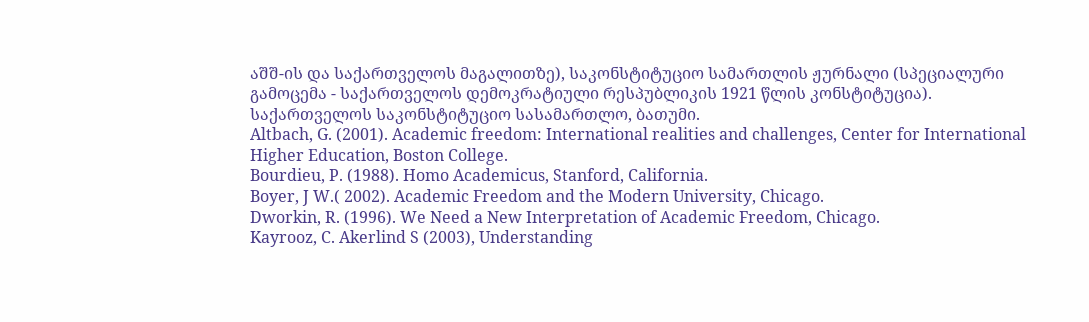აშშ-ის და საქართველოს მაგალითზე), საკონსტიტუციო სამართლის ჟურნალი (სპეციალური გამოცემა - საქართველოს დემოკრატიული რესპუბლიკის 1921 წლის კონსტიტუცია). საქართველოს საკონსტიტუციო სასამართლო, ბათუმი.
Altbach, G. (2001). Academic freedom: International realities and challenges, Center for International Higher Education, Boston College.
Bourdieu, P. (1988). Homo Academicus, Stanford, California.
Boyer, J W.( 2002). Academic Freedom and the Modern University, Chicago.
Dworkin, R. (1996). We Need a New Interpretation of Academic Freedom, Chicago.
Kayrooz, C. Akerlind S (2003), Understanding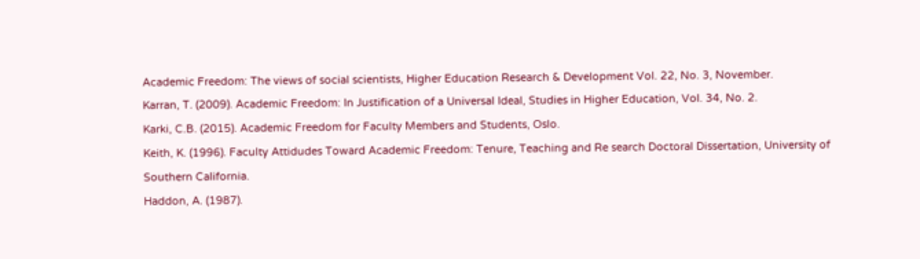Academic Freedom: The views of social scientists, Higher Education Research & Development Vol. 22, No. 3, November.
Karran, T. (2009). Academic Freedom: In Justification of a Universal Ideal, Studies in Higher Education, Vol. 34, No. 2.
Karki, C.B. (2015). Academic Freedom for Faculty Members and Students, Oslo.
Keith, K. (1996). Faculty Attidudes Toward Academic Freedom: Tenure, Teaching and Re search Doctoral Dissertation, University of Southern California.
Haddon, A. (1987).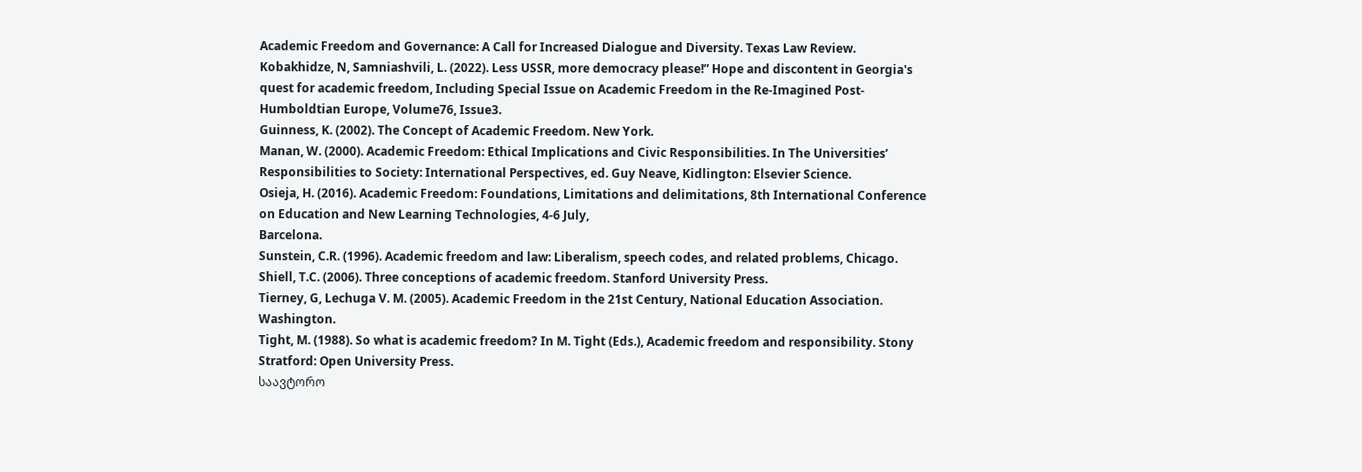Academic Freedom and Governance: A Call for Increased Dialogue and Diversity. Texas Law Review.
Kobakhidze, N, Samniashvili, L. (2022). Less USSR, more democracy please!” Hope and discontent in Georgia's quest for academic freedom, Including Special Issue on Academic Freedom in the Re‐Imagined Post‐Humboldtian Europe, Volume76, Issue3.
Guinness, K. (2002). The Concept of Academic Freedom. New York.
Manan, W. (2000). Academic Freedom: Ethical Implications and Civic Responsibilities. In The Universities’ Responsibilities to Society: International Perspectives, ed. Guy Neave, Kidlington: Elsevier Science.
Osieja, H. (2016). Academic Freedom: Foundations, Limitations and delimitations, 8th International Conference on Education and New Learning Technologies, 4-6 July,
Barcelona.
Sunstein, C.R. (1996). Academic freedom and law: Liberalism, speech codes, and related problems, Chicago.
Shiell, T.C. (2006). Three conceptions of academic freedom. Stanford University Press.
Tierney, G, Lechuga V. M. (2005). Academic Freedom in the 21st Century, National Education Association. Washington.
Tight, M. (1988). So what is academic freedom? In M. Tight (Eds.), Academic freedom and responsibility. Stony Stratford: Open University Press.
საავტორო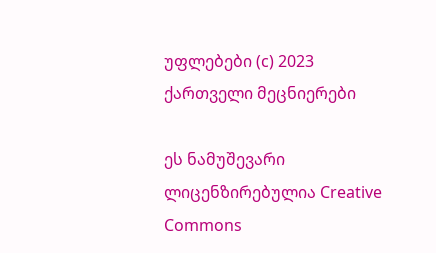უფლებები (c) 2023 ქართველი მეცნიერები

ეს ნამუშევარი ლიცენზირებულია Creative Commons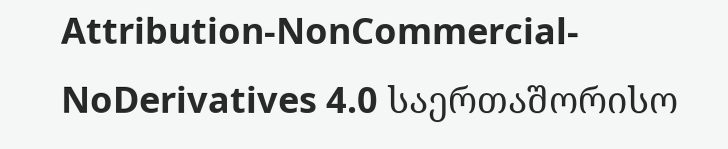Attribution-NonCommercial-NoDerivatives 4.0 საერთაშორისო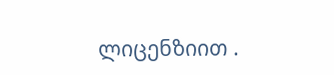ლიცენზიით .